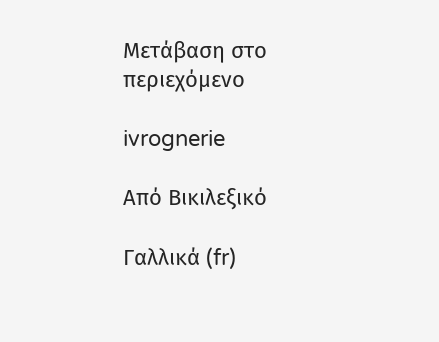Μετάβαση στο περιεχόμενο

ivrognerie

Από Βικιλεξικό

Γαλλικά (fr)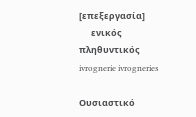[επεξεργασία]
      ενικός         πληθυντικός
ivrognerie ivrogneries

Ουσιαστικό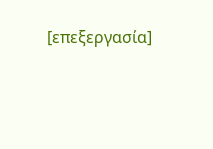[επεξεργασία]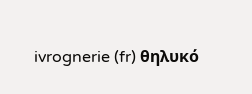ivrognerie (fr) θηλυκό